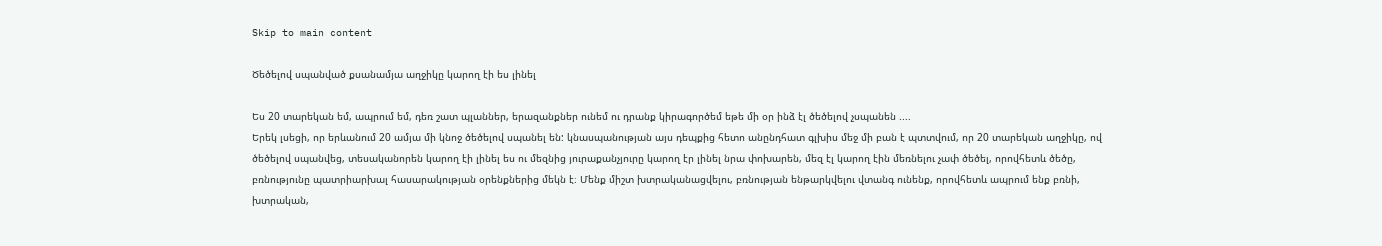Skip to main content

Ծեծելով սպանված քսանամյա աղջիկը կարող էի ես լինել

Ես 20 տարեկան եմ, ապրում եմ, դեռ շատ պլաններ, երազանքներ ունեմ ու դրանք կիրագործեմ եթե մի օր ինձ էլ ծեծելով չսպանեն ....
Երեկ լսեցի, որ երևանում 20 ամյա մի կնոջ ծեծելով սպանել են: կնասպանության այս դեպքից հետո անընդհատ գլխիս մեջ մի բան է պտտվում, որ 20 տարեկան աղջիկը, ով ծեծելով սպանվեց, տեսականորեն կարող էի լինել ես ու մեզնից յուրաքանչյուրը կարող էր լինել նրա փոխարեն, մեզ էլ կարող էին մեռնելու չափ ծեծել, որովհետև ծեծը, բռնությունը պատրիարխալ հասարակության օրենքներից մեկն է։ Մենք միշտ խտրականացվելու, բռնության ենթարկվելու վտանգ ունենք, որովհետև ապրում ենք բռնի, խտրական,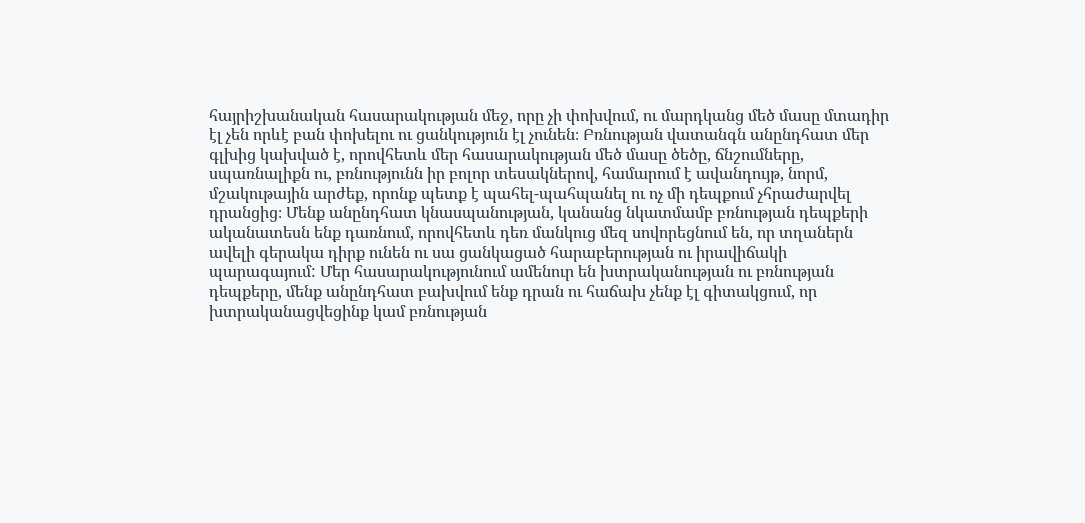հայրիշխանական հասարակության մեջ, որը չի փոխվում, ու մարդկանց մեծ մասը մտադիր էլ չեն որևէ բան փոխելու ու ցանկություն էլ չունեն։ Բռնության վատանգն անընդհատ մեր գլխից կախված է, որովհետև մեր հասարակության մեծ մասը ծեծը, ճնշումները, սպառնալիքն ու, բռնությունն իր բոլոր տեսակներով, համարում է ավանդույթ, նորմ, մշակութային արժեք, որոնք պետք է պահել-պահպանել ու ոչ մի դեպքում չհրաժարվել դրանցից։ Մենք անընդհատ կնասպանության, կանանց նկատմամբ բռնության դեպքերի ականատեսն ենք դառնում, որովհետև դեռ մանկուց մեզ սովորեցնում են, որ տղաներն ավելի գերակա դիրք ունեն ու սա ցանկացած հարաբերության ու իրավիճակի պարագայում: Մեր հասարակությունում ամենուր են խտրականության ու բռնության դեպքերը, մենք անընդհատ բախվում ենք դրան ու հաճախ չենք էլ գիտակցում, որ խտրականացվեցինք կամ բռնության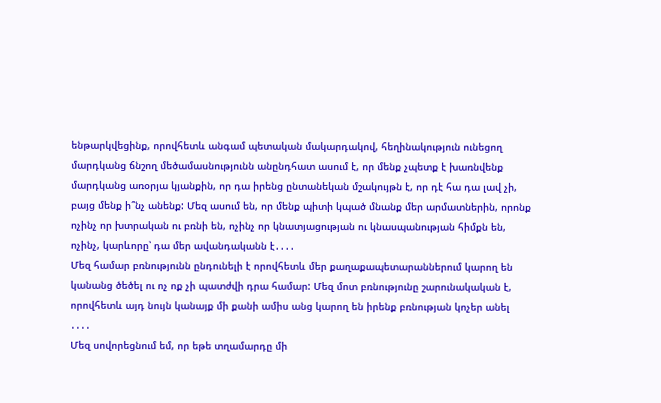ենթարկվեցինք, որովհետև անգամ պետական մակարդակով, հեղինակություն ունեցող մարդկանց ճնշող մեծամասնությունն անընդհատ ասում է, որ մենք չպետք է խառնվենք մարդկանց առօրյա կյանքին, որ դա իրենց ընտանեկան մշակույթն է, որ դէ հա դա լավ չի, բայց մենք ի՞նչ անենք: Մեզ ասում են, որ մենք պիտի կպած մնանք մեր արմատներին, որոնք ոչինչ որ խտրական ու բռնի են, ոչինչ որ կնատյացության ու կնասպանության հիմքն են, ոչինչ, կարևորը՝ դա մեր ավանդականն է․․․․
Մեզ համար բռնությունն ընդունելի է որովհետև մեր քաղաքապետարաններում կարող են կանանց ծեծել ու ոչ ոք չի պատժվի դրա համար: Մեզ մոտ բռնությունը շարունակական է, որովհետև այդ նույն կանայք մի քանի ամիս անց կարող են իրենք բռնության կոչեր անել ․․․․
Մեզ սովորեցնում եմ, որ եթե տղամարդը մի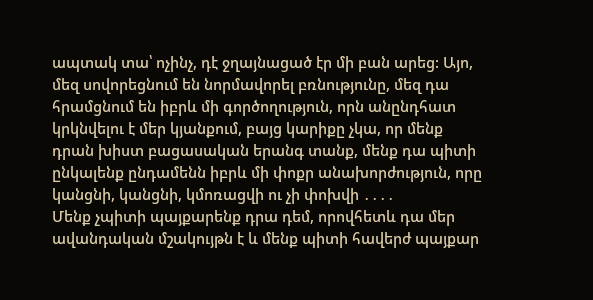ապտակ տա՝ ոչինչ, դէ ջղայնացած էր մի բան արեց: Այո, մեզ սովորեցնում են նորմավորել բռնությունը, մեզ դա հրամցնում են իբրև մի գործողություն, որն անընդհատ կրկնվելու է մեր կյանքում, բայց կարիքը չկա, որ մենք դրան խիստ բացասական երանգ տանք, մենք դա պիտի ընկալենք ընդամենն իբրև մի փոքր անախորժություն, որը կանցնի, կանցնի, կմոռացվի ու չի փոխվի ․․․․
Մենք չպիտի պայքարենք դրա դեմ, որովհետև դա մեր ավանդական մշակույթն է և մենք պիտի հավերժ պայքար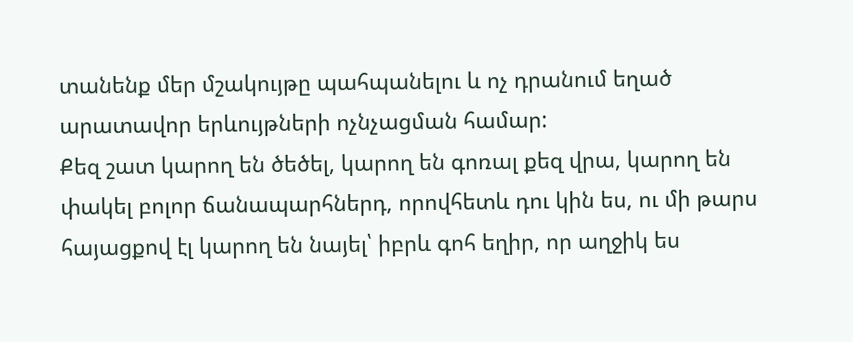տանենք մեր մշակույթը պահպանելու և ոչ դրանում եղած արատավոր երևույթների ոչնչացման համար:
Քեզ շատ կարող են ծեծել, կարող են գոռալ քեզ վրա, կարող են փակել բոլոր ճանապարհներդ, որովհետև դու կին ես, ու մի թարս հայացքով էլ կարող են նայել՝ իբրև գոհ եղիր, որ աղջիկ ես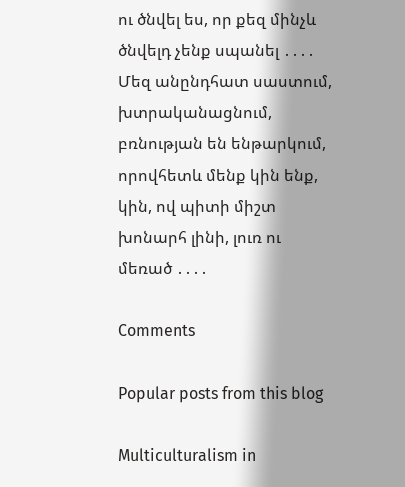ու ծնվել ես, որ քեզ մինչև ծնվելդ չենք սպանել ․․․․
Մեզ անընդհատ սաստում, խտրականացնում, բռնության են ենթարկում, որովհետև մենք կին ենք, կին, ով պիտի միշտ խոնարհ լինի, լուռ ու մեռած ․․․․

Comments

Popular posts from this blog

Multiculturalism in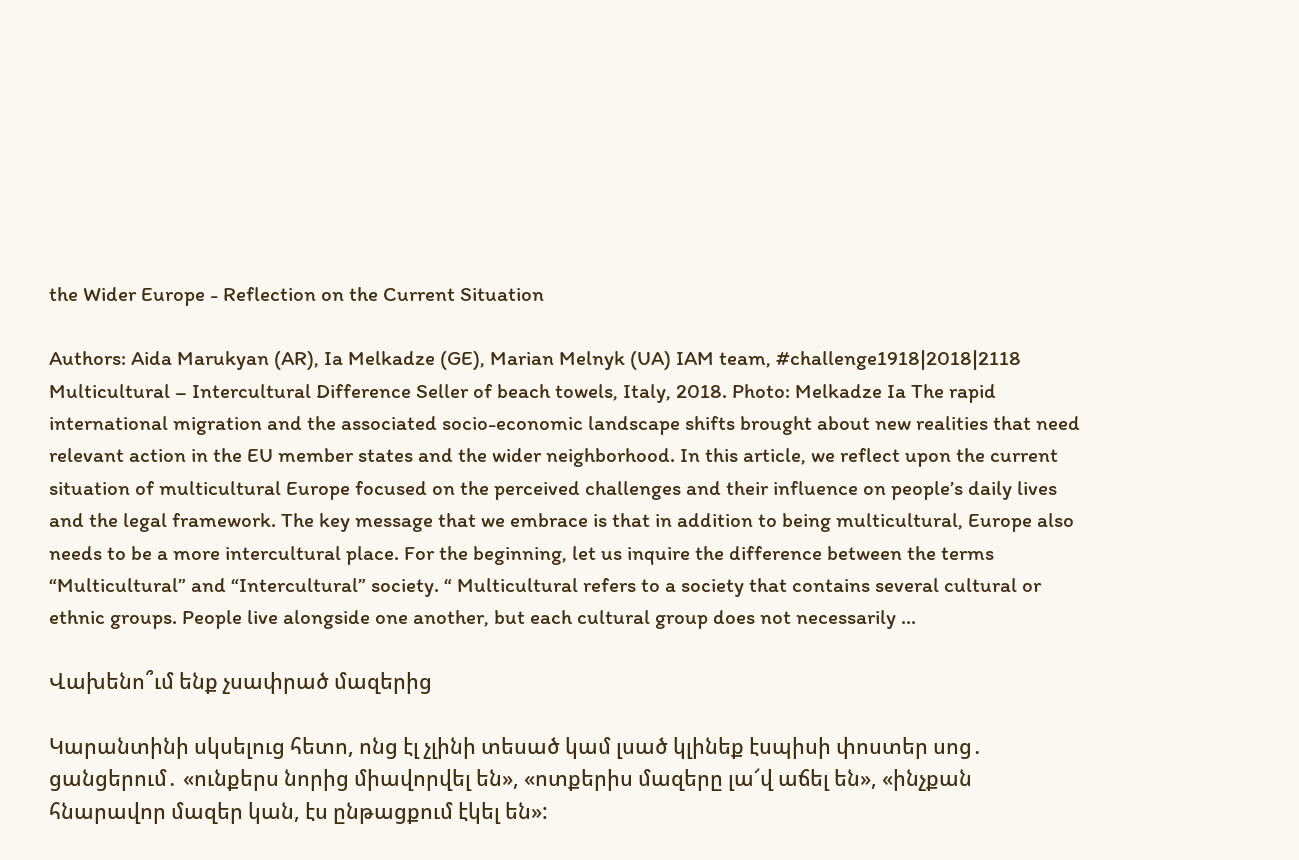the Wider Europe - Reflection on the Current Situation

Authors: Aida Marukyan (AR), Ia Melkadze (GE), Marian Melnyk (UA) IAM team, #challenge1918|2018|2118 Multicultural – Intercultural Difference Seller of beach towels, Italy, 2018. Photo: Melkadze Ia The rapid international migration and the associated socio-economic landscape shifts brought about new realities that need relevant action in the EU member states and the wider neighborhood. In this article, we reflect upon the current situation of multicultural Europe focused on the perceived challenges and their influence on people’s daily lives and the legal framework. The key message that we embrace is that in addition to being multicultural, Europe also needs to be a more intercultural place. For the beginning, let us inquire the difference between the terms “Multicultural” and “Intercultural” society. “ Multicultural refers to a society that contains several cultural or ethnic groups. People live alongside one another, but each cultural group does not necessarily ...

Վախենո՞ւմ ենք չսափրած մազերից

Կարանտինի սկսելուց հետո, ոնց էլ չլինի տեսած կամ լսած կլինեք էսպիսի փոստեր սոց․ ցանցերում․ «ունքերս նորից միավորվել են», «ոտքերիս մազերը լա՜վ աճել են», «ինչքան հնարավոր մազեր կան, էս ընթացքում էկել են»: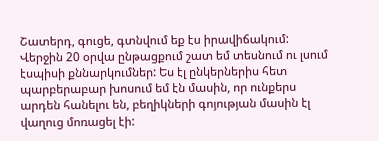Շատերդ, գուցե, գտնվում եք էս իրավիճակում: Վերջին 20 օրվա ընթացքում շատ եմ տեսնում ու լսում էսպիսի քննարկումներ: Ես էլ ընկերներիս հետ պարբերաբար խոսում եմ էն մասին, որ ունքերս արդեն հանելու են, բեղիկների գոյության մասին էլ վաղուց մոռացել էի: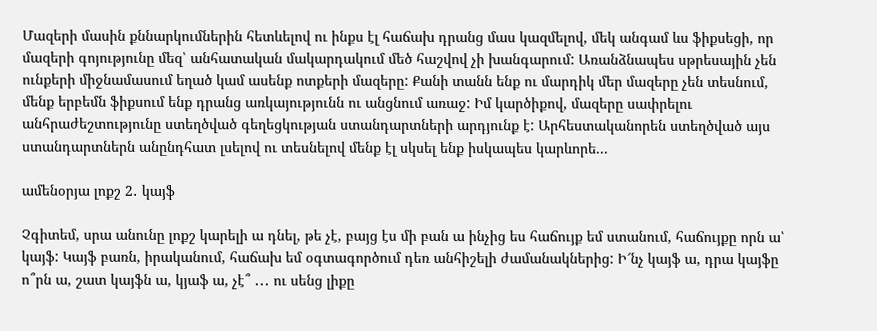Մազերի մասին քննարկումներին հետևելով ու ինքս էլ հաճախ դրանց մաս կազմելով, մեկ անգամ ևս ֆիքսեցի, որ մազերի գոյությունը մեզ՝ անհատական մակարդակում մեծ հաշվով չի խանգարում: Առանձնապես սթրեսային չեն ունքերի միջնամասում եղած կամ ասենք ոտքերի մազերը: Քանի տանն ենք ու մարդիկ մեր մազերը չեն տեսնում, մենք երբեմն ֆիքսում ենք դրանց առկայությունն ու անցնում առաջ: Իմ կարծիքով, մազերը սափրելու անհրաժեշտությունը ստեղծված գեղեցկության ստանդարտների արդյունք է: Արհեստականորեն ստեղծված այս ստանդարտներն անընդհատ լսելով ու տեսնելով մենք էլ սկսել ենք իսկապես կարևորե...

ամենօրյա լոքշ 2․ կայֆ

Չգիտեմ, սրա անունը լոքշ կարելի ա դնել, թե չէ, բայց էս մի բան ա ինչից ես հաճույք եմ ստանում, հաճույքը որն ա՝ կայֆ: Կայֆ բառն, իրականում, հաճախ եմ օգտագործում դեռ անհիշելի ժամանակներից: Ի՜նչ կայֆ ա, դրա կայֆը ո՞րն ա, շատ կայֆն ա, կյաֆ ա, չէ՞ ․․․ ու սենց լիքը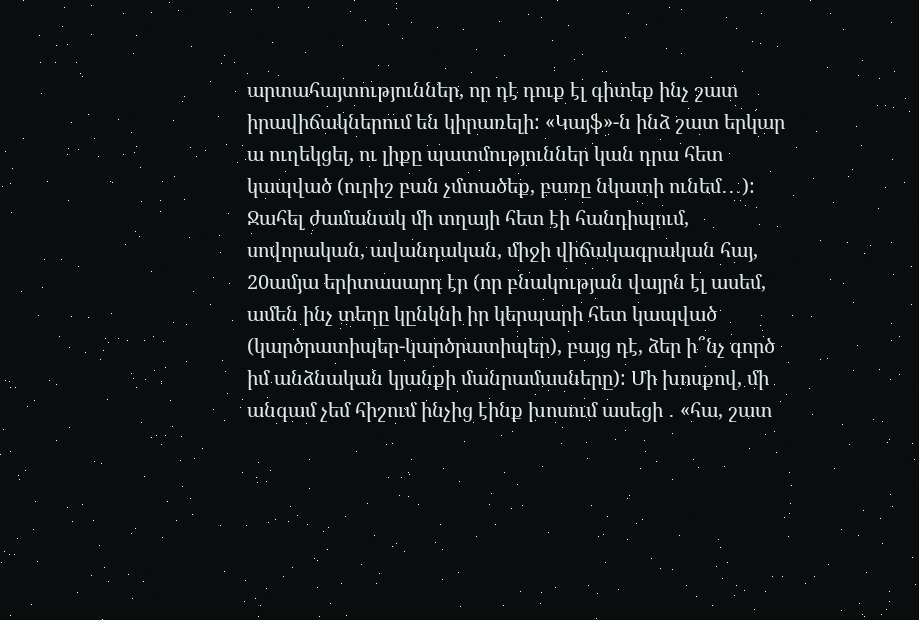արտահայտություններ, որ դէ դուք էլ գիտեք ինչ շատ իրավիճակներում են կիրառելի: «Կայֆ»-ն ինձ շատ երկար ա ուղեկցել, ու լիքը պատմություններ կան դրա հետ կապված (ուրիշ բան չմտածեք, բառը նկատի ունեմ․․․): Ջահել ժամանակ մի տղայի հետ էի հանդիպում, սովորական, ավանդական, միջի վիճակագրական հայ, 20ամյա երիտասարդ էր (որ բնակության վայրն էլ ասեմ, ամեն ինչ տեղը կընկնի իր կերպարի հետ կապված (կարծրատիպեր-կարծրատիպեր), բայց դէ, ձեր ի՞նչ գործ իմ անձնական կյանքի մանրամասները): Մի խոսքով, մի անգամ չեմ հիշում ինչից էինք խոսում ասեցի ․ «հա, շատ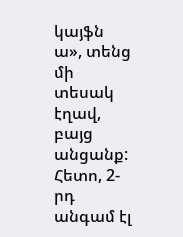կայֆն ա», տենց մի տեսակ էղավ, բայց անցանք: Հետո, 2-րդ անգամ էլ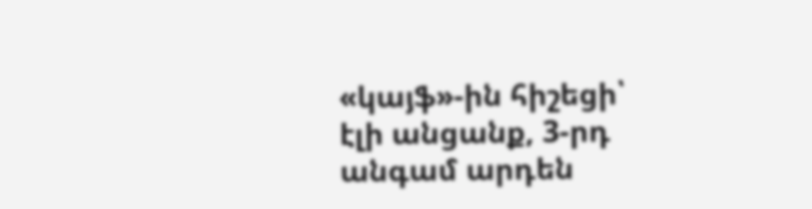«կայֆ»-ին հիշեցի՝ էլի անցանք, 3-րդ անգամ արդեն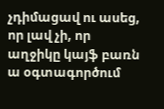չդիմացավ ու ասեց, որ լավ չի, որ աղջիկը կայֆ բառն ա օգտագործում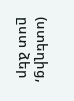(ստեղից, ըստ ձեր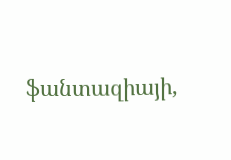ֆանտազիայի,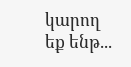կարող եք ենթ...